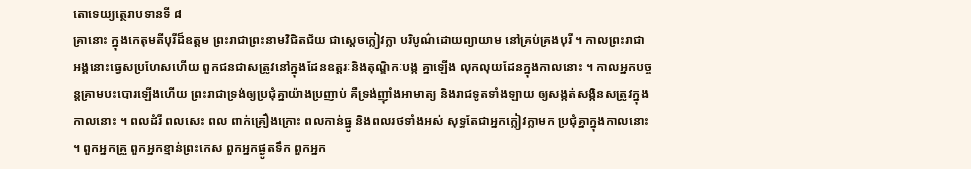តោទេយ្យត្ថេរាបទានទី ៨
គ្រានោះ ក្នុងកេតុមតីបុរីដ៏ឧត្តម ព្រះរាជាព្រះនាមវិជិតជ័យ ជាស្តេចក្លៀវក្លា បរិបូណ៌ដោយព្យាយាម នៅគ្រប់គ្រងបុរី ។ កាលព្រះរាជា អង្គនោះធ្វេសប្រហែសហើយ ពួកជនជាសត្រូវនៅក្នុងដែនឧត្តរៈនិងតុណ្ឌិកៈបង្ក គ្នាឡើង លុកលុយដែនក្នុងកាលនោះ ។ កាលអ្នកបច្ចន្តគ្រាមបះបោរឡើងហើយ ព្រះរាជាទ្រង់ឲ្យប្រជុំគ្នាយ៉ាងប្រញាប់ គឺទ្រង់ញ៉ាំងអាមាត្យ និងរាជទូតទាំងឡាយ ឲ្យសង្កត់សង្កិនសត្រូវក្នុងកាលនោះ ។ ពលដំរី ពលសេះ ពល ពាក់គ្រឿងក្រោះ ពលកាន់ធ្នូ និងពលរថទាំងអស់ សុទ្ធតែជាអ្នកក្លៀវក្លាមក ប្រជុំគ្នាក្នុងកាលនោះ ។ ពួកអ្នកគ្រួ ពួកអ្នកខ្មាន់ព្រះកេស ពួកអ្នកផ្ងូតទឹក ពួកអ្នក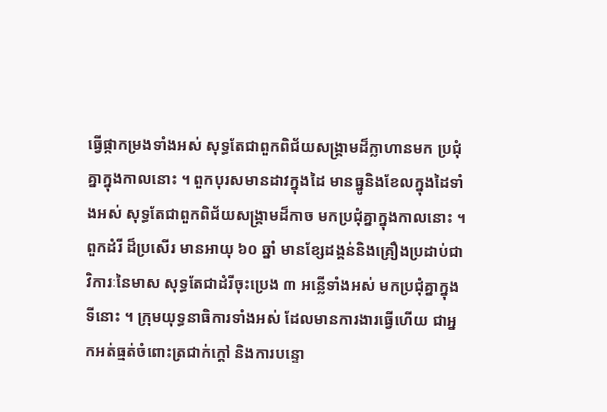ធ្វើផ្កាកម្រងទាំងអស់ សុទ្ធតែជាពួកពិជ័យសង្រ្គាមដ៏ក្លាហានមក ប្រជុំគ្នាក្នុងកាលនោះ ។ ពួកបុរសមានដាវក្នុងដៃ មានធ្នូនិងខែលក្នុងដៃទាំងអស់ សុទ្ធតែជាពួកពិជ័យសង្រ្គាមដ៏កាច មកប្រជុំគ្នាក្នុងកាលនោះ ។ ពួកដំរី ដ៏ប្រសើរ មានអាយុ ៦០ ឆ្នាំ មានខ្សែដង្គន់និងគ្រឿងប្រដាប់ជាវិការៈនៃមាស សុទ្ធតែជាដំរីចុះប្រេង ៣ អន្លើទាំងអស់ មកប្រជុំគ្នាក្នុងទីនោះ ។ ក្រុមយុទ្ធនាធិការទាំងអស់ ដែលមានការងារធ្វើហើយ ជាអ្នកអត់ធ្មត់ចំពោះត្រជាក់ក្តៅ និងការបន្ទោ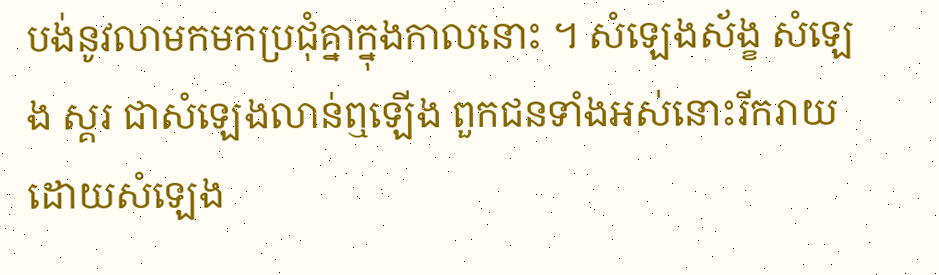បង់នូវលាមកមកប្រជុំគ្នាក្នុងកាលនោះ ។ សំឡេងស័ង្ខ សំឡេង ស្គរ ជាសំឡេងលាន់ឮឡើង ពួកជនទាំងអស់នោះរីករាយដោយសំឡេង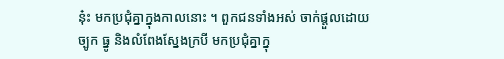នុ៎ះ មកប្រជុំគ្នាក្នុងកាលនោះ ។ ពួកជនទាំងអស់ ចាក់ផ្តួលដោយច្បូក ធ្នូ និងលំពែងស្នែងក្របី មកប្រជុំគ្នាក្នុ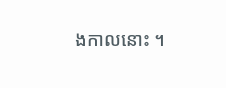ងកាលនោះ ។